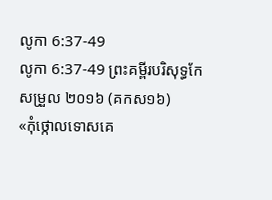លូកា 6:37-49
លូកា 6:37-49 ព្រះគម្ពីរបរិសុទ្ធកែសម្រួល ២០១៦ (គកស១៦)
«កុំថ្កោលទោសគេ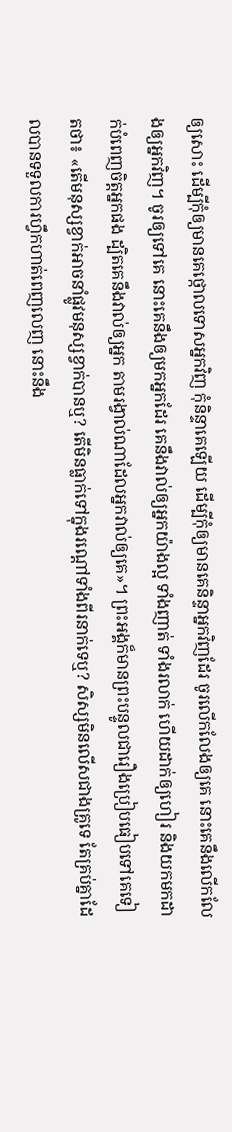ឲ្យសោះ ដើម្បីកុំឲ្យមានគេថ្កោលទោសអ្នកវិញ កុំនិន្ទាគេឡើយ ដើម្បីកុំឲ្យមានគេនិន្ទាអ្នកវិញដែរ ចូរលើកលែងឲ្យគេ នោះគេនឹងលើកលែងឲ្យអ្នកវិញ។ ចូរឲ្យទៅគេ នោះគេនឹងឲ្យមកអ្នកដែរ គេនឹងវាល់ឲ្យអ្នកយ៉ាងល្អ ទាំងញាត់ ទាំងរលាក់ ហើយដាក់ឲ្យហៀរ និងយកមកដាក់បំពេញចិត្តអ្នកផង ដ្បិតគេនឹងវាល់ឲ្យអ្នក តាមរង្វាល់ណាដែលអ្នកវាល់ឲ្យគេ»។ ព្រះអង្គក៏មានព្រះបន្ទូលជារឿងប្រៀបធៀបទៅគេទៀតថា៖ «តើមនុស្សខ្វាក់អាចនាំផ្លូវមនុស្សខ្វាក់បានឬ? តើមិនធ្លាក់ទៅក្នុងរណ្តៅទាំងពីរនាក់ទេឬ? សិស្សមិនលើសជាងគ្រូទេ តែគ្រប់គ្នាដែលបានទទួលការហ្វឹកហាត់ពេញលេញ នោះនឹង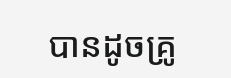បានដូចគ្រូ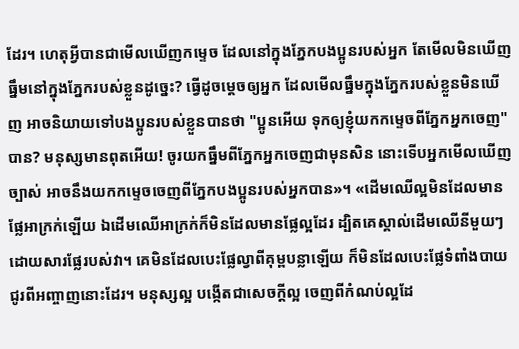ដែរ។ ហេតុអ្វីបានជាមើលឃើញកម្ទេច ដែលនៅក្នុងភ្នែកបងប្អូនរបស់អ្នក តែមើលមិនឃើញធ្នឹមនៅក្នុងភ្នែករបស់ខ្លួនដូច្នេះ? ធ្វើដូចម្តេចឲ្យអ្នក ដែលមើលធ្នឹមក្នុងភ្នែករបស់ខ្លួនមិនឃើញ អាចនិយាយទៅបងប្អូនរបស់ខ្លួនបានថា "ប្អូនអើយ ទុកឲ្យខ្ញុំយកកម្ទេចពីភ្នែកអ្នកចេញ" បាន? មនុស្សមានពុតអើយ! ចូរយកធ្នឹមពីភ្នែកអ្នកចេញជាមុនសិន នោះទើបអ្នកមើលឃើញច្បាស់ អាចនឹងយកកម្ទេចចេញពីភ្នែកបងប្អូនរបស់អ្នកបាន»។ «ដើមឈើល្អមិនដែលមានផ្លែអាក្រក់ឡើយ ឯដើមឈើអាក្រក់ក៏មិនដែលមានផ្លែល្អដែរ ដ្បិតគេស្គាល់ដើមឈើនីមួយៗ ដោយសារផ្លែរបស់វា។ គេមិនដែលបេះផ្លែល្វាពីគុម្ពបន្លាឡើយ ក៏មិនដែលបេះផ្លែទំពាំងបាយជូរពីអញ្ចាញនោះដែរ។ មនុស្សល្អ បង្កើតជាសេចក្តីល្អ ចេញពីកំណប់ល្អដែ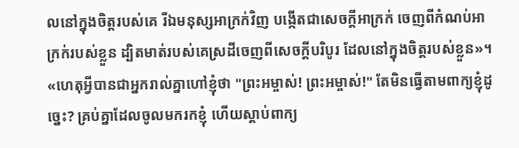លនៅក្នុងចិត្តរបស់គេ រីឯមនុស្សអាក្រក់វិញ បង្កើតជាសេចក្តីអាក្រក់ ចេញពីកំណប់អាក្រក់របស់ខ្លួន ដ្បិតមាត់របស់គេស្រដីចេញពីសេចក្តីបរិបូរ ដែលនៅក្នុងចិត្តរបស់ខ្លួន»។ «ហេតុអ្វីបានជាអ្នករាល់គ្នាហៅខ្ញុំថា "ព្រះអម្ចាស់! ព្រះអម្ចាស់!" តែមិនធ្វើតាមពាក្យខ្ញុំដូច្នេះ? គ្រប់គ្នាដែលចូលមករកខ្ញុំ ហើយស្តាប់ពាក្យ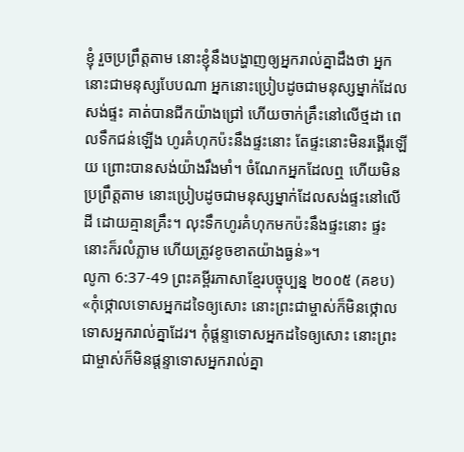ខ្ញុំ រួចប្រព្រឹត្តតាម នោះខ្ញុំនឹងបង្ហាញឲ្យអ្នករាល់គ្នាដឹងថា អ្នកនោះជាមនុស្សបែបណា អ្នកនោះប្រៀបដូចជាមនុស្សម្នាក់ដែលសង់ផ្ទះ គាត់បានជីកយ៉ាងជ្រៅ ហើយចាក់គ្រឹះនៅលើថ្មដា ពេលទឹកជន់ឡើង ហូរគំហុកប៉ះនឹងផ្ទះនោះ តែផ្ទះនោះមិនរង្គើរឡើយ ព្រោះបានសង់យ៉ាងរឹងមាំ។ ចំណែកអ្នកដែលឮ ហើយមិនប្រព្រឹត្តតាម នោះប្រៀបដូចជាមនុស្សម្នាក់ដែលសង់ផ្ទះនៅលើដី ដោយគ្មានគ្រឹះ។ លុះទឹកហូរគំហុកមកប៉ះនឹងផ្ទះនោះ ផ្ទះនោះក៏រលំភ្លាម ហើយត្រូវខូចខាតយ៉ាងធ្ងន់»។
លូកា 6:37-49 ព្រះគម្ពីរភាសាខ្មែរបច្ចុប្បន្ន ២០០៥ (គខប)
«កុំថ្កោលទោសអ្នកដទៃឲ្យសោះ នោះព្រះជាម្ចាស់ក៏មិនថ្កោលទោសអ្នករាល់គ្នាដែរ។ កុំផ្ដន្ទាទោសអ្នកដទៃឲ្យសោះ នោះព្រះជាម្ចាស់ក៏មិនផ្ដន្ទាទោសអ្នករាល់គ្នា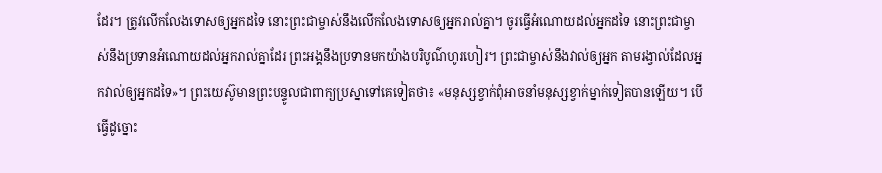ដែរ។ ត្រូវលើកលែងទោសឲ្យអ្នកដទៃ នោះព្រះជាម្ចាស់នឹងលើកលែងទោសឲ្យអ្នករាល់គ្នា។ ចូរធ្វើអំណោយដល់អ្នកដទៃ នោះព្រះជាម្ចាស់នឹងប្រទានអំណោយដល់អ្នករាល់គ្នាដែរ ព្រះអង្គនឹងប្រទានមកយ៉ាងបរិបូណ៌ហូរហៀរ។ ព្រះជាម្ចាស់នឹងវាល់ឲ្យអ្នក តាមរង្វាល់ដែលអ្នកវាល់ឲ្យអ្នកដទៃ»។ ព្រះយេស៊ូមានព្រះបន្ទូលជាពាក្យប្រស្នាទៅគេទៀតថា៖ «មនុស្សខ្វាក់ពុំអាចនាំមនុស្សខ្វាក់ម្នាក់ទៀតបានឡើយ។ បើធ្វើដូច្នោះ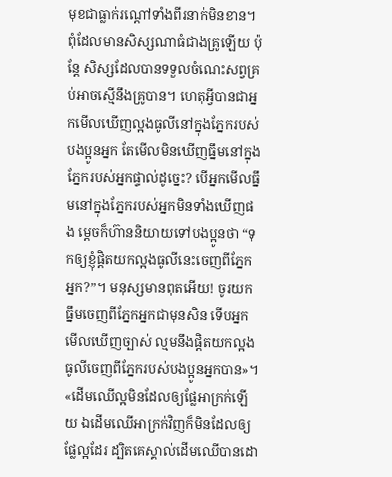មុខជាធ្លាក់រណ្ដៅទាំងពីរនាក់មិនខាន។ ពុំដែលមានសិស្សណាធំជាងគ្រូឡើយ ប៉ុន្តែ សិស្សដែលបានទទួលចំណេះសព្វគ្រប់អាចស្មើនឹងគ្រូបាន។ ហេតុអ្វីបានជាអ្នកមើលឃើញល្អងធូលីនៅក្នុងភ្នែករបស់បងប្អូនអ្នក តែមើលមិនឃើញធ្នឹមនៅក្នុងភ្នែករបស់អ្នកផ្ទាល់ដូច្នេះ? បើអ្នកមើលធ្នឹមនៅក្នុងភ្នែករបស់អ្នកមិនទាំងឃើញផង ម្ដេចក៏ហ៊ាននិយាយទៅបងប្អូនថា “ទុកឲ្យខ្ញុំផ្ដិតយកល្អងធូលីនេះចេញពីភ្នែកអ្នក?”។ មនុស្សមានពុតអើយ! ចូរយកធ្នឹមចេញពីភ្នែកអ្នកជាមុនសិន ទើបអ្នកមើលឃើញច្បាស់ ល្មមនឹងផ្ដិតយកល្អងធូលីចេញពីភ្នែករបស់បងប្អូនអ្នកបាន»។ «ដើមឈើល្អមិនដែលឲ្យផ្លែអាក្រក់ឡើយ ឯដើមឈើអាក្រក់វិញក៏មិនដែលឲ្យផ្លែល្អដែរ ដ្បិតគេស្គាល់ដើមឈើបានដោ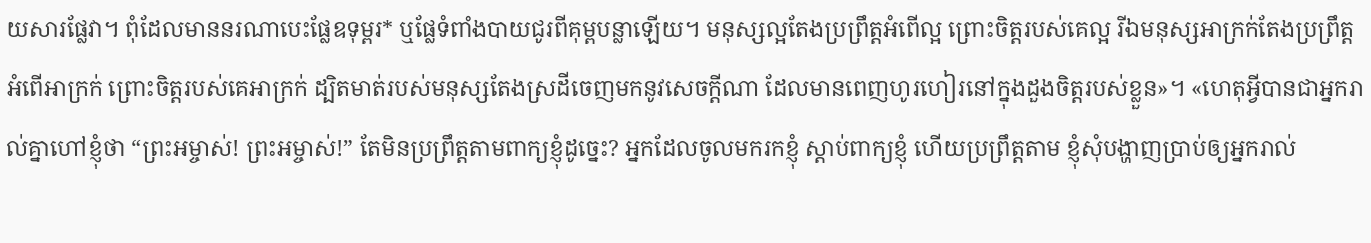យសារផ្លែវា។ ពុំដែលមាននរណាបេះផ្លែឧទុម្ពរ* ឬផ្លែទំពាំងបាយជូរពីគុម្ពបន្លាឡើយ។ មនុស្សល្អតែងប្រព្រឹត្តអំពើល្អ ព្រោះចិត្តរបស់គេល្អ រីឯមនុស្សអាក្រក់តែងប្រព្រឹត្តអំពើអាក្រក់ ព្រោះចិត្តរបស់គេអាក្រក់ ដ្បិតមាត់របស់មនុស្សតែងស្រដីចេញមកនូវសេចក្ដីណា ដែលមានពេញហូរហៀរនៅក្នុងដួងចិត្តរបស់ខ្លួន»។ «ហេតុអ្វីបានជាអ្នករាល់គ្នាហៅខ្ញុំថា “ព្រះអម្ចាស់! ព្រះអម្ចាស់!” តែមិនប្រព្រឹត្តតាមពាក្យខ្ញុំដូច្នេះ? អ្នកដែលចូលមករកខ្ញុំ ស្ដាប់ពាក្យខ្ញុំ ហើយប្រព្រឹត្តតាម ខ្ញុំសុំបង្ហាញប្រាប់ឲ្យអ្នករាល់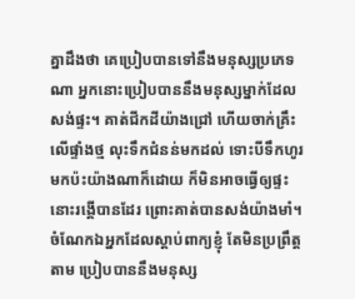គ្នាដឹងថា គេប្រៀបបានទៅនឹងមនុស្សប្រភេទណា អ្នកនោះប្រៀបបាននឹងមនុស្សម្នាក់ដែលសង់ផ្ទះ។ គាត់ជីកដីយ៉ាងជ្រៅ ហើយចាក់គ្រឹះលើផ្ទាំងថ្ម លុះទឹកជំនន់មកដល់ ទោះបីទឹកហូរមកប៉ះយ៉ាងណាក៏ដោយ ក៏មិនអាចធ្វើឲ្យផ្ទះនោះរង្គើបានដែរ ព្រោះគាត់បានសង់យ៉ាងមាំ។ ចំណែកឯអ្នកដែលស្ដាប់ពាក្យខ្ញុំ តែមិនប្រព្រឹត្តតាម ប្រៀបបាននឹងមនុស្ស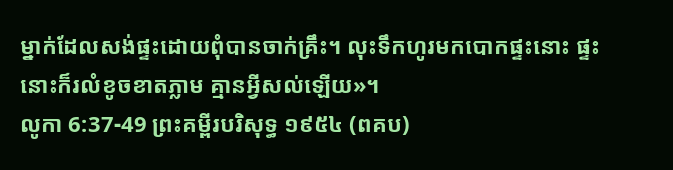ម្នាក់ដែលសង់ផ្ទះដោយពុំបានចាក់គ្រឹះ។ លុះទឹកហូរមកបោកផ្ទះនោះ ផ្ទះនោះក៏រលំខូចខាតភ្លាម គ្មានអ្វីសល់ឡើយ»។
លូកា 6:37-49 ព្រះគម្ពីរបរិសុទ្ធ ១៩៥៤ (ពគប)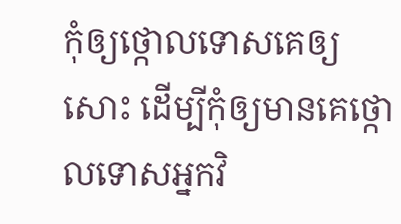កុំឲ្យថ្កោលទោសគេឲ្យសោះ ដើម្បីកុំឲ្យមានគេថ្កោលទោសអ្នកវិ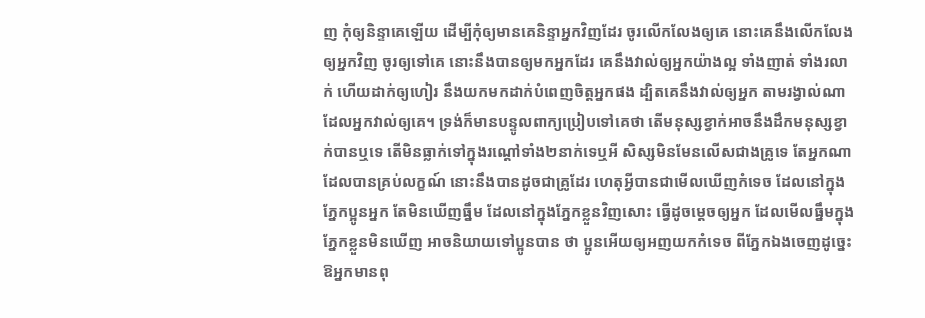ញ កុំឲ្យនិន្ទាគេឡើយ ដើម្បីកុំឲ្យមានគេនិន្ទាអ្នកវិញដែរ ចូរលើកលែងឲ្យគេ នោះគេនឹងលើកលែងឲ្យអ្នកវិញ ចូរឲ្យទៅគេ នោះនឹងបានឲ្យមកអ្នកដែរ គេនឹងវាល់ឲ្យអ្នកយ៉ាងល្អ ទាំងញាត់ ទាំងរលាក់ ហើយដាក់ឲ្យហៀរ នឹងយកមកដាក់បំពេញចិត្តអ្នកផង ដ្បិតគេនឹងវាល់ឲ្យអ្នក តាមរង្វាល់ណាដែលអ្នកវាល់ឲ្យគេ។ ទ្រង់ក៏មានបន្ទូលពាក្យប្រៀបទៅគេថា តើមនុស្សខ្វាក់អាចនឹងដឹកមនុស្សខ្វាក់បានឬទេ តើមិនធ្លាក់ទៅក្នុងរណ្តៅទាំង២នាក់ទេឬអី សិស្សមិនមែនលើសជាងគ្រូទេ តែអ្នកណាដែលបានគ្រប់លក្ខណ៍ នោះនឹងបានដូចជាគ្រូដែរ ហេតុអ្វីបានជាមើលឃើញកំទេច ដែលនៅក្នុងភ្នែកប្អូនអ្នក តែមិនឃើញធ្នឹម ដែលនៅក្នុងភ្នែកខ្លួនវិញសោះ ធ្វើដូចម្តេចឲ្យអ្នក ដែលមើលធ្នឹមក្នុងភ្នែកខ្លួនមិនឃើញ អាចនិយាយទៅប្អូនបាន ថា ប្អូនអើយឲ្យអញយកកំទេច ពីភ្នែកឯងចេញដូច្នេះ ឱអ្នកមានពុ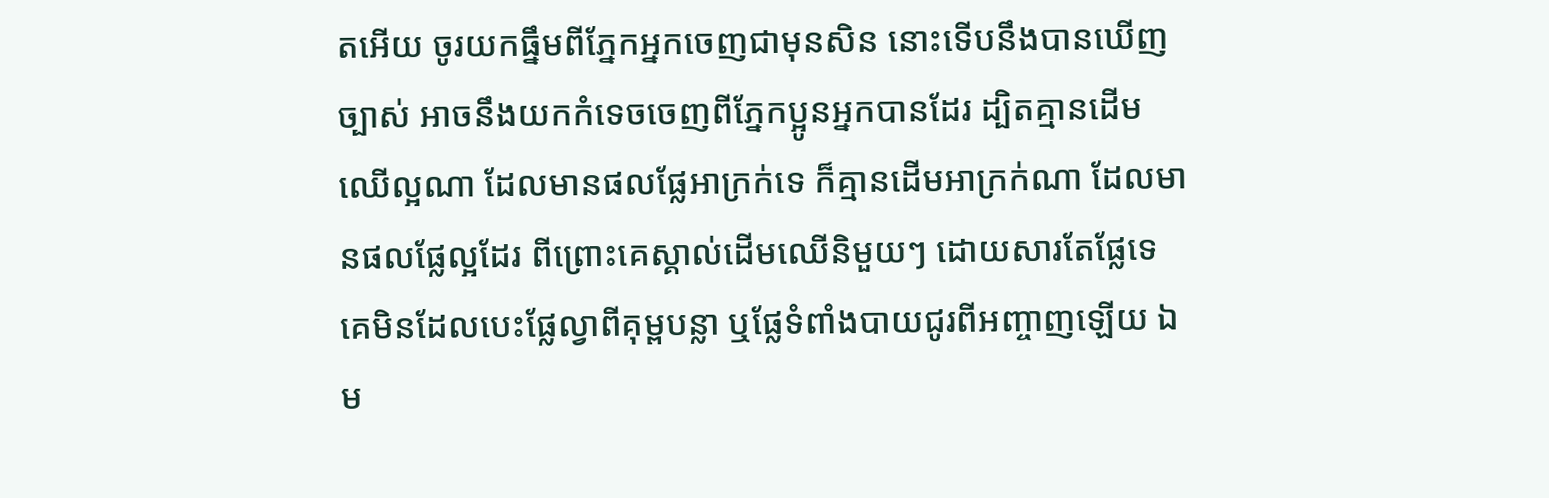តអើយ ចូរយកធ្នឹមពីភ្នែកអ្នកចេញជាមុនសិន នោះទើបនឹងបានឃើញច្បាស់ អាចនឹងយកកំទេចចេញពីភ្នែកប្អូនអ្នកបានដែរ ដ្បិតគ្មានដើមឈើល្អណា ដែលមានផលផ្លែអាក្រក់ទេ ក៏គ្មានដើមអាក្រក់ណា ដែលមានផលផ្លែល្អដែរ ពីព្រោះគេស្គាល់ដើមឈើនិមួយៗ ដោយសារតែផ្លែទេ គេមិនដែលបេះផ្លែល្វាពីគុម្ពបន្លា ឬផ្លែទំពាំងបាយជូរពីអញ្ចាញឡើយ ឯម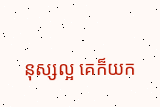នុស្សល្អ គេក៏យក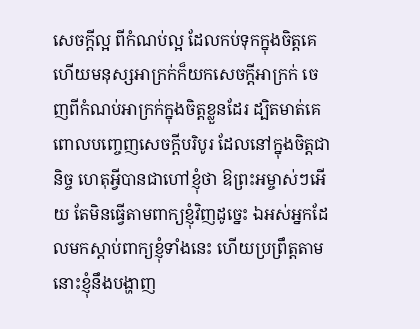សេចក្ដីល្អ ពីកំណប់ល្អ ដែលកប់ទុកក្នុងចិត្តគេ ហើយមនុស្សអាក្រក់ក៏យកសេចក្ដីអាក្រក់ ចេញពីកំណប់អាក្រក់ក្នុងចិត្តខ្លួនដែរ ដ្បិតមាត់គេពោលបញ្ចេញសេចក្ដីបរិបូរ ដែលនៅក្នុងចិត្តជានិច្ច ហេតុអ្វីបានជាហៅខ្ញុំថា ឱព្រះអម្ចាស់ៗអើយ តែមិនធ្វើតាមពាក្យខ្ញុំវិញដូច្នេះ ឯអស់អ្នកដែលមកស្តាប់ពាក្យខ្ញុំទាំងនេះ ហើយប្រព្រឹត្តតាម នោះខ្ញុំនឹងបង្ហាញ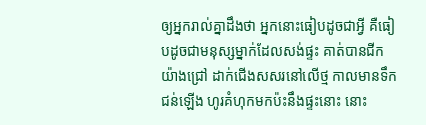ឲ្យអ្នករាល់គ្នាដឹងថា អ្នកនោះធៀបដូចជាអ្វី គឺធៀបដូចជាមនុស្សម្នាក់ដែលសង់ផ្ទះ គាត់បានជីកយ៉ាងជ្រៅ ដាក់ជើងសសរនៅលើថ្ម កាលមានទឹកជន់ឡើង ហូរគំហុកមកប៉ះនឹងផ្ទះនោះ នោះ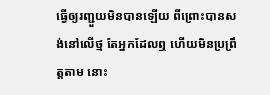ធ្វើឲ្យរញ្ជួយមិនបានឡើយ ពីព្រោះបានសង់នៅលើថ្ម តែអ្នកដែលឮ ហើយមិនប្រព្រឹត្តតាម នោះ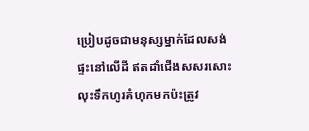ប្រៀបដូចជាមនុស្សម្នាក់ដែលសង់ផ្ទះនៅលើដី ឥតដាំជើងសសរសោះ លុះទឹកហូរគំហុកមកប៉ះត្រូវ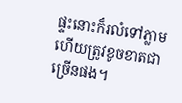ផ្ទះនោះក៏រលំទៅភ្លាម ហើយត្រូវខូចខាតជាច្រើនផង។